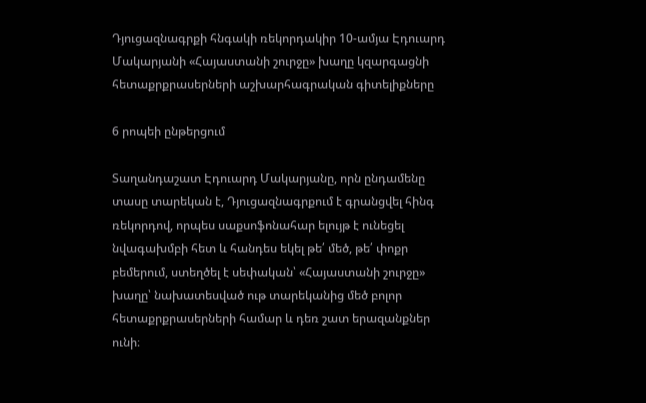Դյուցազնագրքի հնգակի ռեկորդակիր 10-ամյա Էդուարդ Մակարյանի «Հայաստանի շուրջը» խաղը կզարգացնի հետաքրքրասերների աշխարհագրական գիտելիքները

6 րոպեի ընթերցում

Տաղանդաշատ Էդուարդ Մակարյանը, որն ընդամենը տասը տարեկան է, Դյուցազնագրքում է գրանցվել հինգ ռեկորդով, որպես սաքսոֆոնահար ելույթ է ունեցել նվագախմբի հետ և հանդես եկել թե՛ մեծ, թե՛ փոքր բեմերում, ստեղծել է սեփական՝ «Հայաստանի շուրջը» խաղը՝ նախատեսված ութ տարեկանից մեծ բոլոր հետաքրքրասերների համար և դեռ շատ երազանքներ ունի։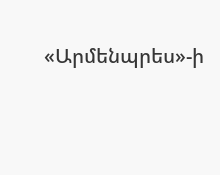«Արմենպրես»-ի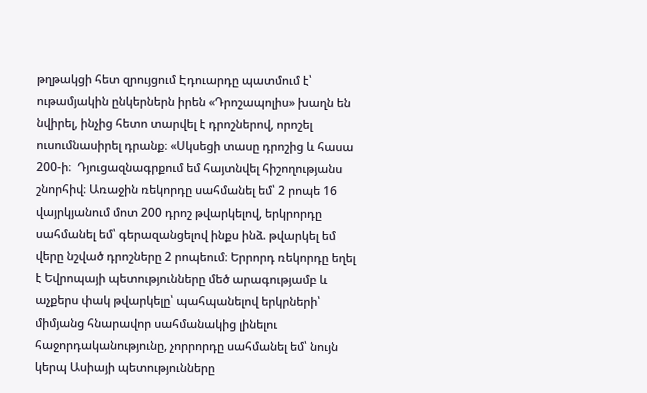թղթակցի հետ զրույցում Էդուարդը պատմում է՝ ութամյակին ընկերներն իրեն «Դրոշապոլիս» խաղն են նվիրել, ինչից հետո տարվել է դրոշներով, որոշել ուսումնասիրել դրանք։ «Սկսեցի տասը դրոշից և հասա 200-ի։  Դյուցազնագրքում եմ հայտնվել հիշողությանս շնորհիվ։ Առաջին ռեկորդը սահմանել եմ՝ 2 րոպե 16 վայրկյանում մոտ 200 դրոշ թվարկելով, երկրորդը սահմանել եմ՝ գերազանցելով ինքս ինձ. թվարկել եմ վերը նշված դրոշները 2 րոպեում։ Երրորդ ռեկորդը եղել է Եվրոպայի պետությունները մեծ արագությամբ և աչքերս փակ թվարկելը՝ պահպանելով երկրների՝ միմյանց հնարավոր սահմանակից լինելու հաջորդականությունը, չորրորդը սահմանել եմ՝ նույն կերպ Ասիայի պետությունները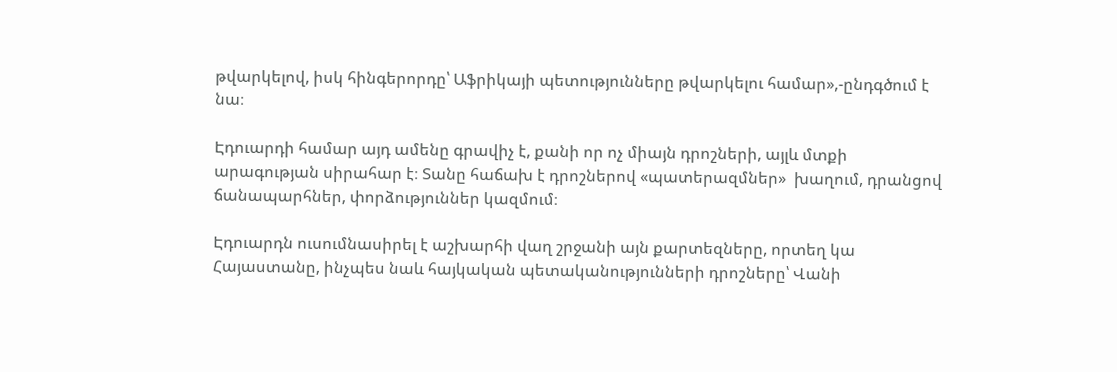թվարկելով, իսկ հինգերորդը՝ Աֆրիկայի պետությունները թվարկելու համար»,-ընդգծում է նա։

Էդուարդի համար այդ ամենը գրավիչ է, քանի որ ոչ միայն դրոշների, այլև մտքի արագության սիրահար է։ Տանը հաճախ է դրոշներով «պատերազմներ»  խաղում, դրանցով ճանապարհներ, փորձություններ կազմում։

Էդուարդն ուսումնասիրել է աշխարհի վաղ շրջանի այն քարտեզները, որտեղ կա Հայաստանը, ինչպես նաև հայկական պետականությունների դրոշները՝ Վանի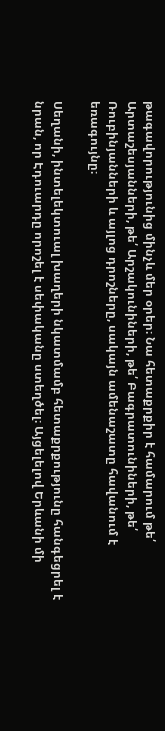թագավորությունից մինչև մեր օրեր։ Նա հետաքրքիր է համարում թե՛ Արտաշեսյանների, թե՛ Արշակունիների, թե՛ Բագրատունիների, թե՛ Ռուբինյանների և այլոց դրոշները, սակայն ամենաշատը հավանում է եռագույնը։

Սեղանի, ինտելեկտուալ խաղերի նկատմամբ հետաքրքությունը հանգեցրել է նրան, որ Էդուարդը որոշել է սեփականը ստեղծել։ Այցելելով Երևանի մի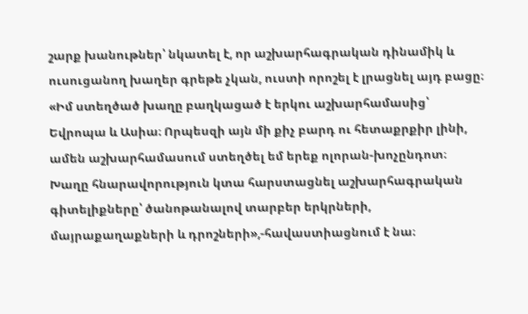շարք խանութներ՝ նկատել է, որ աշխարհագրական դինամիկ և ուսուցանող խաղեր գրեթե չկան, ուստի որոշել է լրացնել այդ բացը։ «Իմ ստեղծած խաղը բաղկացած է երկու աշխարհամասից՝ Եվրոպա և Ասիա։ Որպեսզի այն մի քիչ բարդ ու հետաքրքիր լինի, ամեն աշխարհամասում ստեղծել եմ երեք ոլորան-խոչընդոտ։ Խաղը հնարավորություն կտա հարստացնել աշխարհագրական գիտելիքները՝ ծանոթանալով տարբեր երկրների, մայրաքաղաքների և դրոշների»,-հավաստիացնում է նա։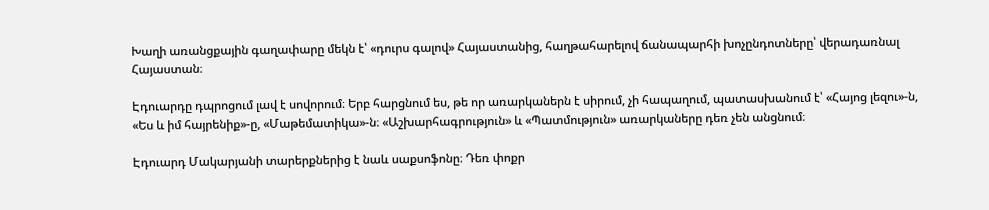Խաղի առանցքային գաղափարը մեկն է՝ «դուրս գալով» Հայաստանից, հաղթահարելով ճանապարհի խոչընդոտները՝ վերադառնալ Հայաստան։

Էդուարդը դպրոցում լավ է սովորում։ Երբ հարցնում ես, թե որ առարկաներն է սիրում, չի հապաղում, պատասխանում է՝ «Հայոց լեզու»-ն, «Ես և իմ հայրենիք»-ը, «Մաթեմատիկա»-ն։ «Աշխարհագրություն» և «Պատմություն» առարկաները դեռ չեն անցնում։

Էդուարդ Մակարյանի տարերքներից է նաև սաքսոֆոնը։ Դեռ փոքր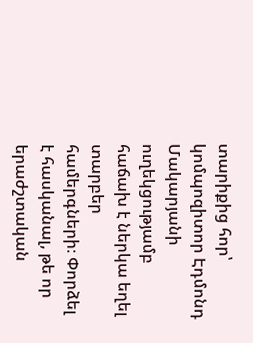տարիքից հոր՝ կոմպոզիտոր Էդմոնդ Մակարյանի ուղեկցությամբ հաճախ է ներկա եղել տարբեր համերգների։ Փորձել է հասկանալ, թե որ երաժշտական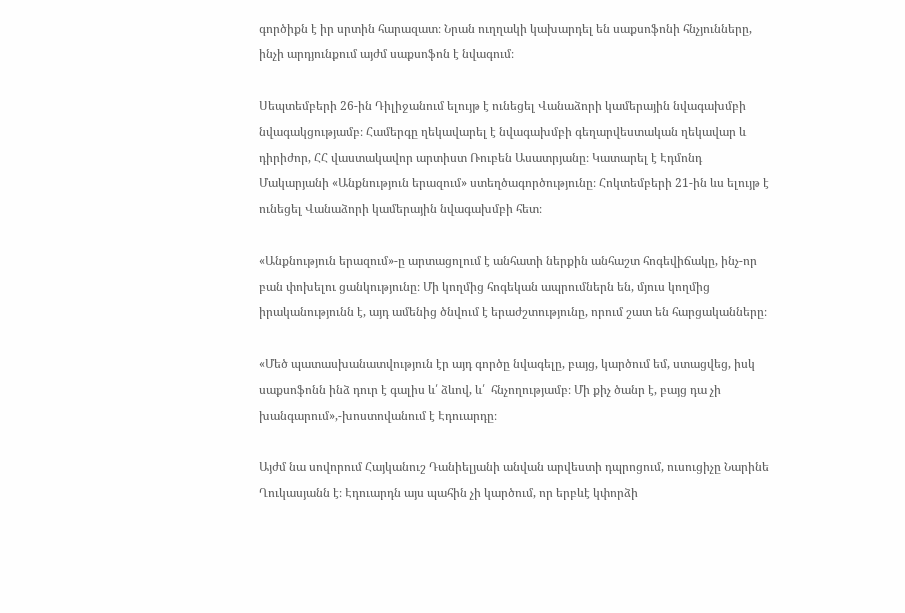գործիքն է իր սրտին հարազատ։ Նրան ուղղակի կախարդել են սաքսոֆոնի հնչյունները, ինչի արդյունքում այժմ սաքսոֆոն է նվագում։

Սեպտեմբերի 26-ին Դիլիջանում ելույթ է ունեցել Վանաձորի կամերային նվագախմբի նվագակցությամբ։ Համերգը ղեկավարել է նվագախմբի գեղարվեստական ղեկավար և դիրիժոր, ՀՀ վաստակավոր արտիստ Ռուբեն Ասատրյանը։ Կատարել է Էդմոնդ Մակարյանի «Անքնություն երազում» ստեղծագործությունը։ Հոկտեմբերի 21-ին ևս ելույթ է ունեցել Վանաձորի կամերային նվագախմբի հետ։

«Անքնություն երազում»-ը արտացոլում է անհատի ներքին անհաշտ հոգեվիճակը, ինչ-որ բան փոխելու ցանկությունը։ Մի կողմից հոգեկան ապրումներն են, մյուս կողմից իրականությունն է, այդ ամենից ծնվում է երաժշտությունը, որում շատ են հարցականները։

«Մեծ պատասխանատվություն էր այդ գործը նվագելը, բայց, կարծում եմ, ստացվեց, իսկ սաքսոֆոնն ինձ դուր է գալիս և՛ ձևով, և՛  հնչողությամբ։ Մի քիչ ծանր է, բայց դա չի խանգարում»,-խոստովանում է Էդուարդը։

Այժմ նա սովորում Հայկանուշ Դանիելյանի անվան արվեստի դպրոցում, ուսուցիչը Նարինե Ղուկասյանն է։ Էդուարդն այս պահին չի կարծում, որ երբևէ կփորձի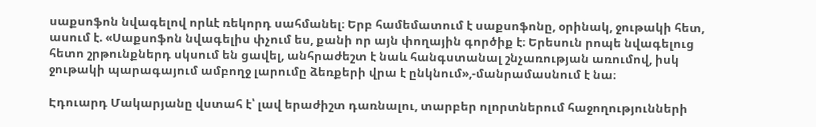սաքսոֆոն նվագելով որևէ ռեկորդ սահմանել։ Երբ համեմատում է սաքսոֆոնը, օրինակ, ջութակի հետ, ասում է. «Սաքսոֆոն նվագելիս փչում ես, քանի որ այն փողային գործիք է։ Երեսուն րոպե նվագելուց հետո շրթունքներդ սկսում են ցավել, անհրաժեշտ է նաև հանգստանալ շնչառության առումով, իսկ ջութակի պարագայում ամբողջ լարումը ձեռքերի վրա է ընկնում»,-մանրամասնում է նա։

Էդուարդ Մակարյանը վստահ է՝ լավ երաժիշտ դառնալու, տարբեր ոլորտներում հաջողությունների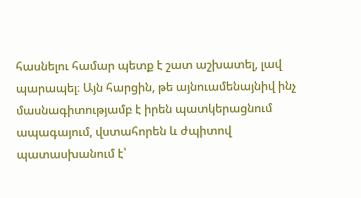հասնելու համար պետք է շատ աշխատել, լավ պարապել։ Այն հարցին, թե այնուամենայնիվ ինչ մասնագիտությամբ է իրեն պատկերացնում ապագայում, վստահորեն և ժպիտով պատասխանում է՝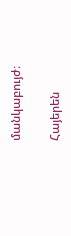մանկաբույժ։

Հայերեն